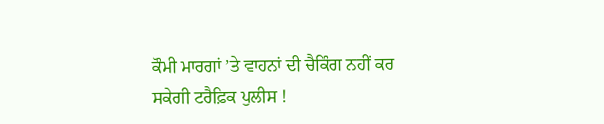ਕੌਮੀ ਮਾਰਗਾਂ ’ਤੇ ਵਾਹਨਾਂ ਦੀ ਚੈਕਿੰਗ ਨਹੀਂ ਕਰ ਸਕੇਗੀ ਟਰੈਫ਼ਿਕ ਪੁਲੀਸ !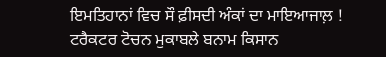ਇਮਤਿਹਾਨਾਂ ਵਿਚ ਸੌ ਫ਼ੀਸਦੀ ਅੰਕਾਂ ਦਾ ਮਾਇਆਜਾਲ਼ !    ਟਰੈਕਟਰ ਟੋਚਨ ਮੁਕਾਬਲੇ ਬਨਾਮ ਕਿਸਾਨ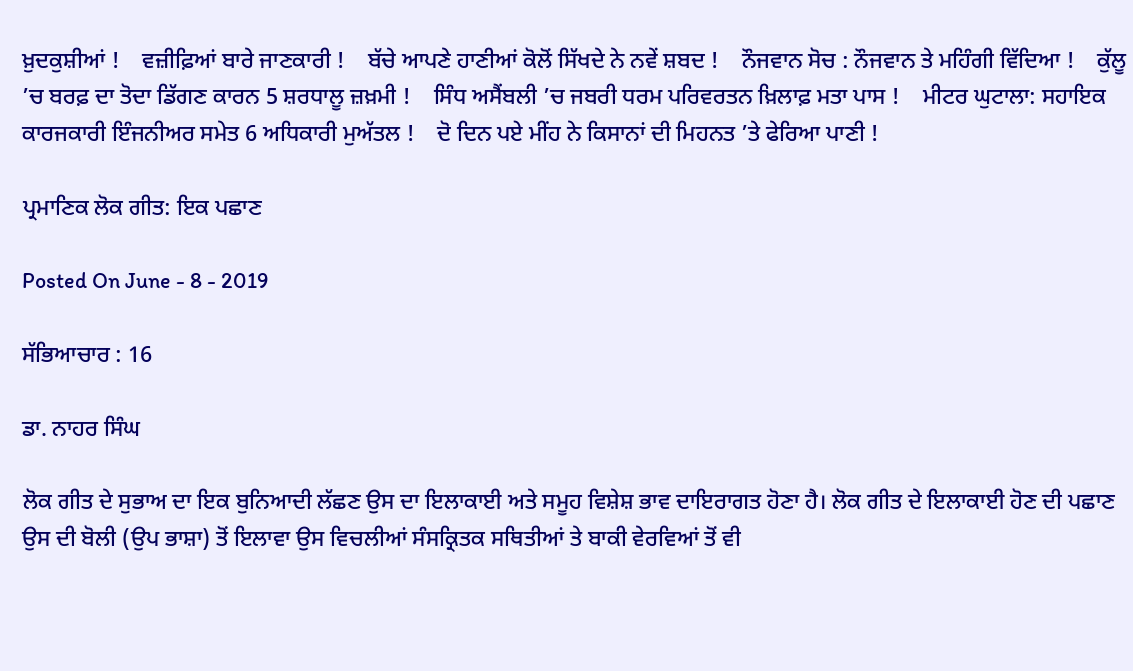ਖ਼ੁਦਕੁਸ਼ੀਆਂ !    ਵਜ਼ੀਫ਼ਿਆਂ ਬਾਰੇ ਜਾਣਕਾਰੀ !    ਬੱਚੇ ਆਪਣੇ ਹਾਣੀਆਂ ਕੋਲੋਂ ਸਿੱਖਦੇ ਨੇ ਨਵੇਂ ਸ਼ਬਦ !    ਨੌਜਵਾਨ ਸੋਚ : ਨੌਜਵਾਨ ਤੇ ਮਹਿੰਗੀ ਵਿੱਦਿਆ !    ਕੁੱਲੂ ’ਚ ਬਰਫ਼ ਦਾ ਤੋਦਾ ਡਿੱਗਣ ਕਾਰਨ 5 ਸ਼ਰਧਾਲੂ ਜ਼ਖ਼ਮੀ !    ਸਿੰਧ ਅਸੈਂਬਲੀ ’ਚ ਜਬਰੀ ਧਰਮ ਪਰਿਵਰਤਨ ਖ਼ਿਲਾਫ਼ ਮਤਾ ਪਾਸ !    ਮੀਟਰ ਘੁਟਾਲਾ: ਸਹਾਇਕ ਕਾਰਜਕਾਰੀ ਇੰਜਨੀਅਰ ਸਮੇਤ 6 ਅਧਿਕਾਰੀ ਮੁਅੱਤਲ !    ਦੋ ਦਿਨ ਪਏ ਮੀਂਹ ਨੇ ਕਿਸਾਨਾਂ ਦੀ ਮਿਹਨਤ ’ਤੇ ਫੇਰਿਆ ਪਾਣੀ !

ਪ੍ਰਮਾਣਿਕ ਲੋਕ ਗੀਤ: ਇਕ ਪਛਾਣ

Posted On June - 8 - 2019

ਸੱਭਿਆਚਾਰ : 16

ਡਾ. ਨਾਹਰ ਸਿੰਘ

ਲੋਕ ਗੀਤ ਦੇ ਸੁਭਾਅ ਦਾ ਇਕ ਬੁਨਿਆਦੀ ਲੱਛਣ ਉਸ ਦਾ ਇਲਾਕਾਈ ਅਤੇ ਸਮੂਹ ਵਿਸ਼ੇਸ਼ ਭਾਵ ਦਾਇਰਾਗਤ ਹੋਣਾ ਹੈ। ਲੋਕ ਗੀਤ ਦੇ ਇਲਾਕਾਈ ਹੋਣ ਦੀ ਪਛਾਣ ਉਸ ਦੀ ਬੋਲੀ (ਉਪ ਭਾਸ਼ਾ) ਤੋਂ ਇਲਾਵਾ ਉਸ ਵਿਚਲੀਆਂ ਸੰਸਕ੍ਰਿਤਕ ਸਥਿਤੀਆਂ ਤੇ ਬਾਕੀ ਵੇਰਵਿਆਂ ਤੋਂ ਵੀ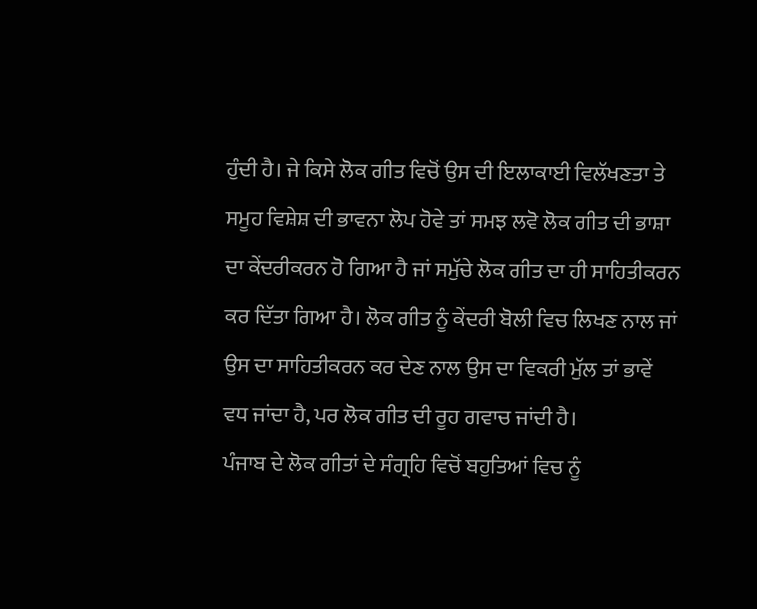ਹੁੰਦੀ ਹੈ। ਜੇ ਕਿਸੇ ਲੋਕ ਗੀਤ ਵਿਚੋਂ ਉਸ ਦੀ ਇਲਾਕਾਈ ਵਿਲੱਖਣਤਾ ਤੇ ਸਮੂਹ ਵਿਸ਼ੇਸ਼ ਦੀ ਭਾਵਨਾ ਲੋਪ ਹੋਵੇ ਤਾਂ ਸਮਝ ਲਵੋ ਲੋਕ ਗੀਤ ਦੀ ਭਾਸ਼ਾ ਦਾ ਕੇਂਦਰੀਕਰਨ ਹੋ ਗਿਆ ਹੈ ਜਾਂ ਸਮੁੱਚੇ ਲੋਕ ਗੀਤ ਦਾ ਹੀ ਸਾਹਿਤੀਕਰਨ ਕਰ ਦਿੱਤਾ ਗਿਆ ਹੈ। ਲੋਕ ਗੀਤ ਨੂੰ ਕੇਂਦਰੀ ਬੋਲੀ ਵਿਚ ਲਿਖਣ ਨਾਲ ਜਾਂ ਉਸ ਦਾ ਸਾਹਿਤੀਕਰਨ ਕਰ ਦੇਣ ਨਾਲ ਉਸ ਦਾ ਵਿਕਰੀ ਮੁੱਲ ਤਾਂ ਭਾਵੇਂ ਵਧ ਜਾਂਦਾ ਹੈ, ਪਰ ਲੋਕ ਗੀਤ ਦੀ ਰੂਹ ਗਵਾਚ ਜਾਂਦੀ ਹੈ।
ਪੰਜਾਬ ਦੇ ਲੋਕ ਗੀਤਾਂ ਦੇ ਸੰਗ੍ਰਹਿ ਵਿਚੋਂ ਬਹੁਤਿਆਂ ਵਿਚ ਨੂੰ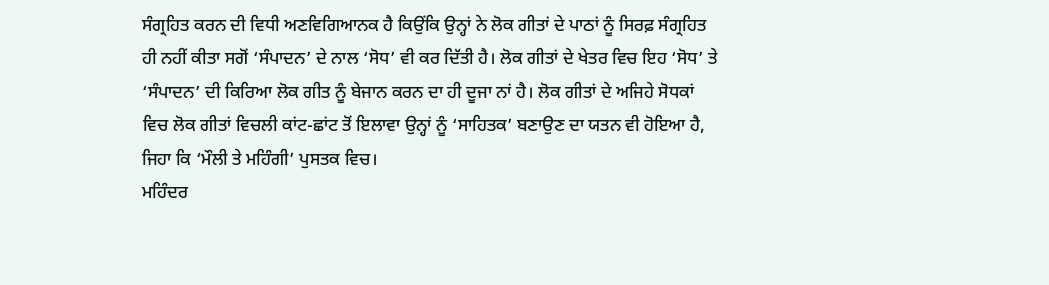ਸੰਗ੍ਰਹਿਤ ਕਰਨ ਦੀ ਵਿਧੀ ਅਣਵਿਗਿਆਨਕ ਹੈ ਕਿਉਂਕਿ ਉਨ੍ਹਾਂ ਨੇ ਲੋਕ ਗੀਤਾਂ ਦੇ ਪਾਠਾਂ ਨੂੰ ਸਿਰਫ਼ ਸੰਗ੍ਰਹਿਤ ਹੀ ਨਹੀਂ ਕੀਤਾ ਸਗੋਂ ‘ਸੰਪਾਦਨ’ ਦੇ ਨਾਲ ‘ਸੋਧ’ ਵੀ ਕਰ ਦਿੱਤੀ ਹੈ। ਲੋਕ ਗੀਤਾਂ ਦੇ ਖੇਤਰ ਵਿਚ ਇਹ ‘ਸੋਧ’ ਤੇ ‘ਸੰਪਾਦਨ’ ਦੀ ਕਿਰਿਆ ਲੋਕ ਗੀਤ ਨੂੰ ਬੇਜਾਨ ਕਰਨ ਦਾ ਹੀ ਦੂਜਾ ਨਾਂ ਹੈ। ਲੋਕ ਗੀਤਾਂ ਦੇ ਅਜਿਹੇ ਸੋਧਕਾਂ ਵਿਚ ਲੋਕ ਗੀਤਾਂ ਵਿਚਲੀ ਕਾਂਟ-ਛਾਂਟ ਤੋਂ ਇਲਾਵਾ ਉਨ੍ਹਾਂ ਨੂੰ ‘ਸਾਹਿਤਕ’ ਬਣਾਉਣ ਦਾ ਯਤਨ ਵੀ ਹੋਇਆ ਹੈ, ਜਿਹਾ ਕਿ ‘ਮੌਲੀ ਤੇ ਮਹਿੰਗੀ’ ਪੁਸਤਕ ਵਿਚ।
ਮਹਿੰਦਰ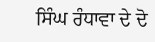ਸਿੰਘ ਰੰਧਾਵਾ ਦੇ ਦੋ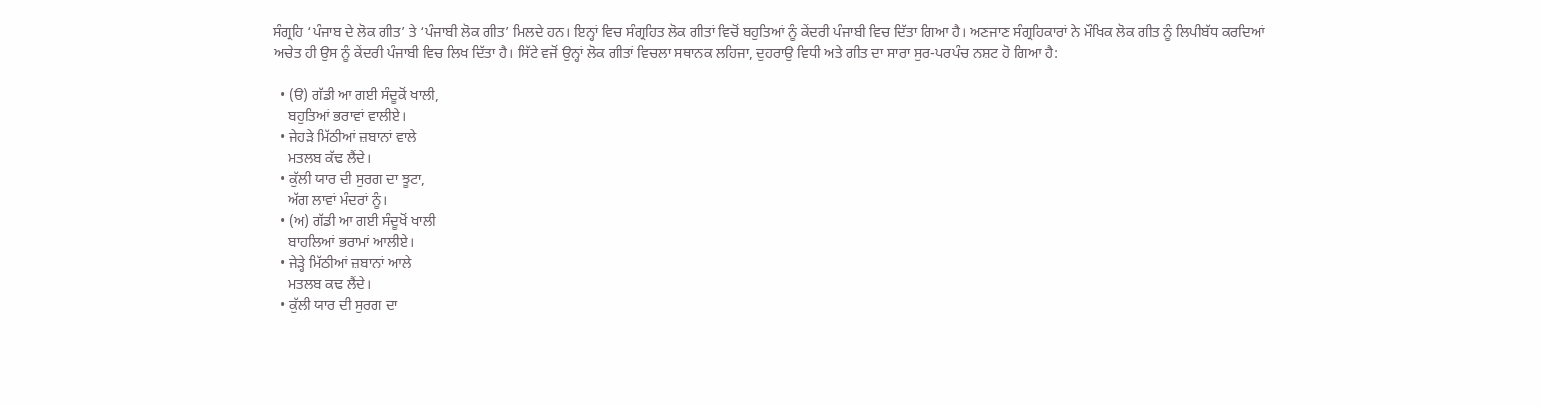ਸੰਗ੍ਰਹਿ ‘ਪੰਜਾਬ ਦੇ ਲੋਕ ਗੀਤ’ ਤੇ ‘ਪੰਜਾਬੀ ਲੋਕ ਗੀਤ’ ਮਿਲਦੇ ਹਨ। ਇਨ੍ਹਾਂ ਵਿਚ ਸੰਗ੍ਰਹਿਤ ਲੋਕ ਗੀਤਾਂ ਵਿਚੋਂ ਬਹੁਤਿਆਂ ਨੂੰ ਕੇਂਦਰੀ ਪੰਜਾਬੀ ਵਿਚ ਦਿੱਤਾ ਗਿਆ ਹੈ। ਅਣਜਾਣ ਸੰਗ੍ਰਹਿਕਾਰਾਂ ਨੇ ਮੌਖਿਕ ਲੋਕ ਗੀਤ ਨੂੰ ਲਿਪੀਬੱਧ ਕਰਦਿਆਂ ਅਚੇਤ ਹੀ ਉਸ ਨੂੰ ਕੇਂਦਰੀ ਪੰਜਾਬੀ ਵਿਚ ਲਿਖ ਦਿੱਤਾ ਹੈ। ਸਿੱਟੇ ਵਜੋਂ ਉਨ੍ਹਾਂ ਲੋਕ ਗੀਤਾਂ ਵਿਚਲਾ ਸਥਾਨਕ ਲਹਿਜਾ, ਦੁਹਰਾਉ ਵਿਧੀ ਅਤੇ ਗੀਤ ਦਾ ਸਾਰਾ ਸੁਰ-ਪਰਪੰਚ ਨਸ਼ਟ ਹੋ ਗਿਆ ਹੈ:

  • (ੳ) ਗੱਡੀ ਆ ਗਈ ਸੰਦੂਕੋਂ ਖਾਲੀ,
    ਬਹੁਤਿਆਂ ਭਰਾਵਾਂ ਵਾਲੀਏ।
  • ਜੇਹੜੇ ਮਿੱਠੀਆਂ ਜ਼ਬਾਨਾਂ ਵਾਲੇ
    ਮਤਲਬ ਕੱਢ ਲੈਂਦੇ।
  • ਕੁੱਲੀ ਯਾਰ ਦੀ ਸੁਰਗ ਦਾ ਝੂਟਾ,
    ਅੱਗ ਲਾਵਾਂ ਮੰਦਰਾਂ ਨੂੰ।
  • (ਅ) ਗੱਡੀ ਆ ਗਈ ਸੰਦੂਖੋਂ ਖਾਲੀ
    ਬਾਹਲਿਆਂ ਭਰਾਮਾਂ ਆਲੀਏ।
  • ਜੇੜ੍ਹੇ ਮਿੱਠੀਆਂ ਜ਼ਬਾਨਾਂ ਆਲੇ
    ਮਤਲਬ ਕਢ ਲੈਂਦੇ।
  • ਕੁੱਲੀ ਯਾਰ ਦੀ ਸੁਰਗ ਦਾ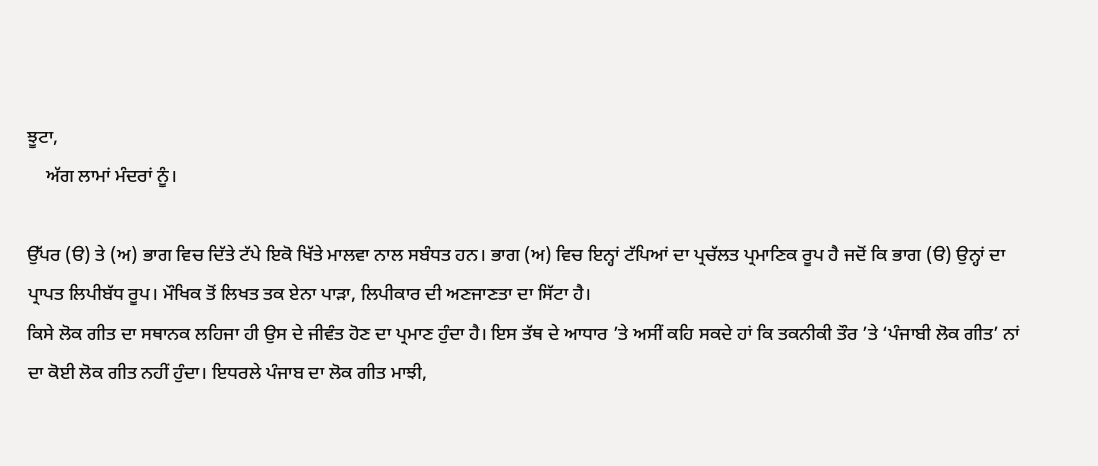ਝੂਟਾ,
    ਅੱਗ ਲਾਮਾਂ ਮੰਦਰਾਂ ਨੂੰ।

ਉੱਪਰ (ੳ) ਤੇ (ਅ) ਭਾਗ ਵਿਚ ਦਿੱਤੇ ਟੱਪੇ ਇਕੋ ਖਿੱਤੇ ਮਾਲਵਾ ਨਾਲ ਸਬੰਧਤ ਹਨ। ਭਾਗ (ਅ) ਵਿਚ ਇਨ੍ਹਾਂ ਟੱਪਿਆਂ ਦਾ ਪ੍ਰਚੱਲਤ ਪ੍ਰਮਾਣਿਕ ਰੂਪ ਹੈ ਜਦੋਂ ਕਿ ਭਾਗ (ੳ) ਉਨ੍ਹਾਂ ਦਾ ਪ੍ਰਾਪਤ ਲਿਪੀਬੱਧ ਰੂਪ। ਮੌਖਿਕ ਤੋਂ ਲਿਖਤ ਤਕ ਏਨਾ ਪਾੜਾ, ਲਿਪੀਕਾਰ ਦੀ ਅਣਜਾਣਤਾ ਦਾ ਸਿੱਟਾ ਹੈ।
ਕਿਸੇ ਲੋਕ ਗੀਤ ਦਾ ਸਥਾਨਕ ਲਹਿਜਾ ਹੀ ਉਸ ਦੇ ਜੀਵੰਤ ਹੋਣ ਦਾ ਪ੍ਰਮਾਣ ਹੁੰਦਾ ਹੈ। ਇਸ ਤੱਥ ਦੇ ਆਧਾਰ ’ਤੇ ਅਸੀਂ ਕਹਿ ਸਕਦੇ ਹਾਂ ਕਿ ਤਕਨੀਕੀ ਤੌਰ ’ਤੇ ‘ਪੰਜਾਬੀ ਲੋਕ ਗੀਤ’ ਨਾਂ ਦਾ ਕੋਈ ਲੋਕ ਗੀਤ ਨਹੀਂ ਹੁੰਦਾ। ਇਧਰਲੇ ਪੰਜਾਬ ਦਾ ਲੋਕ ਗੀਤ ਮਾਝੀ,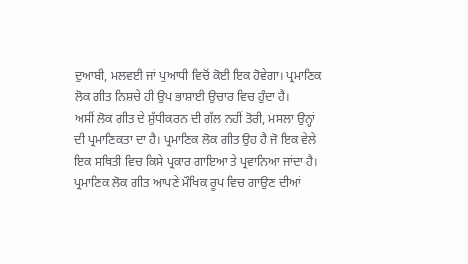ਦੁਆਬੀ, ਮਲਵਈ ਜਾਂ ਪੁਆਧੀ ਵਿਚੋਂ ਕੋਈ ਇਕ ਹੋਵੇਗਾ। ਪ੍ਰਮਾਣਿਕ ਲੋਕ ਗੀਤ ਨਿਸ਼ਚੇ ਹੀ ਉਪ ਭਾਸ਼ਾਈ ਉਚਾਰ ਵਿਚ ਹੁੰਦਾ ਹੈ।
ਅਸੀਂ ਲੋਕ ਗੀਤ ਦੇ ਸ਼ੁੱਧੀਕਰਨ ਦੀ ਗੱਲ ਨਹੀਂ ਤੋਰੀ, ਮਸਲਾ ਉਨ੍ਹਾਂ ਦੀ ਪ੍ਰਮਾਣਿਕਤਾ ਦਾ ਹੈ। ਪ੍ਰਮਾਣਿਕ ਲੋਕ ਗੀਤ ਉਹ ਹੈ ਜੋ ਇਕ ਵੇਲੇ ਇਕ ਸਥਿਤੀ ਵਿਚ ਕਿਸੇ ਪ੍ਰਕਾਰ ਗਾਇਆ ਤੇ ਪ੍ਰਵਾਨਿਆ ਜਾਂਦਾ ਹੈ। ਪ੍ਰਮਾਣਿਕ ਲੋਕ ਗੀਤ ਆਪਣੇ ਮੌਖਿਕ ਰੂਪ ਵਿਚ ਗਾਉਣ ਦੀਆਂ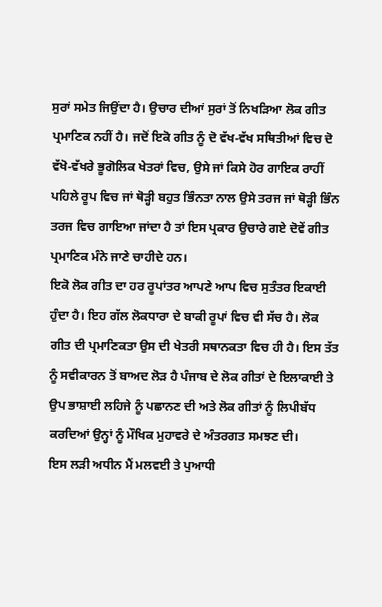ਸੁਰਾਂ ਸਮੇਤ ਜਿਉਂਦਾ ਹੈ। ਉਚਾਰ ਦੀਆਂ ਸੁਰਾਂ ਤੋਂ ਨਿਖੜਿਆ ਲੋਕ ਗੀਤ ਪ੍ਰਮਾਣਿਕ ਨਹੀਂ ਹੈ। ਜਦੋਂ ਇਕੋ ਗੀਤ ਨੂੰ ਦੋ ਵੱਖ-ਵੱਖ ਸਥਿਤੀਆਂ ਵਿਚ ਦੋ ਵੱਖੋ-ਵੱਖਰੇ ਭੂਗੋਲਿਕ ਖੇਤਰਾਂ ਵਿਚ, ਉਸੇ ਜਾਂ ਕਿਸੇ ਹੋਰ ਗਾਇਕ ਰਾਹੀਂ ਪਹਿਲੇ ਰੂਪ ਵਿਚ ਜਾਂ ਥੋੜ੍ਹੀ ਬਹੁਤ ਭਿੰਨਤਾ ਨਾਲ ਉਸੇ ਤਰਜ ਜਾਂ ਥੋੜ੍ਹੀ ਭਿੰਨ ਤਰਜ ਵਿਚ ਗਾਇਆ ਜਾਂਦਾ ਹੈ ਤਾਂ ਇਸ ਪ੍ਰਕਾਰ ਉਚਾਰੇ ਗਏ ਦੋਵੇਂ ਗੀਤ ਪ੍ਰਮਾਣਿਕ ਮੰਨੇ ਜਾਣੇ ਚਾਹੀਦੇ ਹਨ।
ਇਕੋ ਲੋਕ ਗੀਤ ਦਾ ਹਰ ਰੂਪਾਂਤਰ ਆਪਣੇ ਆਪ ਵਿਚ ਸੁਤੰਤਰ ਇਕਾਈ ਹੁੰਦਾ ਹੈ। ਇਹ ਗੱਲ ਲੋਕਧਾਰਾ ਦੇ ਬਾਕੀ ਰੂਪਾਂ ਵਿਚ ਵੀ ਸੱਚ ਹੈ। ਲੋਕ ਗੀਤ ਦੀ ਪ੍ਰਮਾਣਿਕਤਾ ਉਸ ਦੀ ਖੇਤਰੀ ਸਥਾਨਕਤਾ ਵਿਚ ਹੀ ਹੈ। ਇਸ ਤੱਤ ਨੂੰ ਸਵੀਕਾਰਨ ਤੋਂ ਬਾਅਦ ਲੋੜ ਹੈ ਪੰਜਾਬ ਦੇ ਲੋਕ ਗੀਤਾਂ ਦੇ ਇਲਾਕਾਈ ਤੇ ਉਪ ਭਾਸ਼ਾਈ ਲਹਿਜੇ ਨੂੰ ਪਛਾਨਣ ਦੀ ਅਤੇ ਲੋਕ ਗੀਤਾਂ ਨੂੰ ਲਿਪੀਬੱਧ ਕਰਦਿਆਂ ਉਨ੍ਹਾਂ ਨੂੰ ਮੌਖਿਕ ਮੁਹਾਵਰੇ ਦੇ ਅੰਤਰਗਤ ਸਮਝਣ ਦੀ।
ਇਸ ਲੜੀ ਅਧੀਨ ਮੈਂ ਮਲਵਈ ਤੇ ਪੁਆਧੀ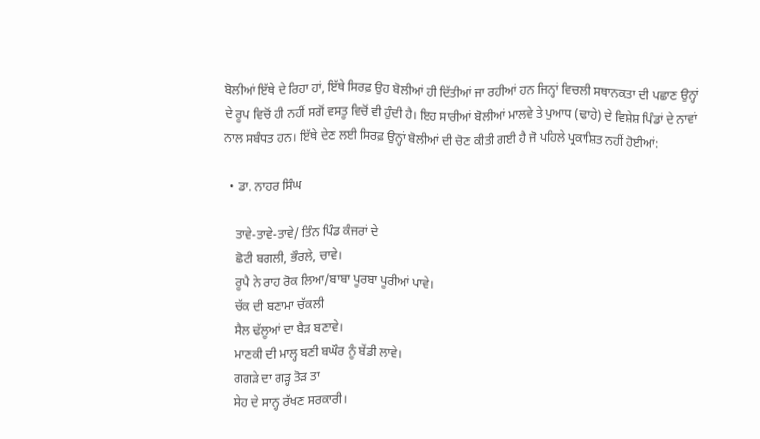ਬੋਲੀਆਂ ਇੱਥੇ ਦੇ ਰਿਹਾ ਹਾਂ, ਇੱਥੇ ਸਿਰਫ਼ ਉਹ ਬੋਲੀਆਂ ਹੀ ਦਿੱਤੀਆਂ ਜਾ ਰਹੀਆਂ ਹਨ ਜਿਨ੍ਹਾਂ ਵਿਚਲੀ ਸਥਾਨਕਤਾ ਦੀ ਪਛਾਣ ਉਨ੍ਹਾਂ ਦੇ ਰੂਪ ਵਿਚੋਂ ਹੀ ਨਹੀਂ ਸਗੋਂ ਵਸਤੂ ਵਿਚੋਂ ਵੀ ਹੁੰਦੀ ਹੈ। ਇਹ ਸਾਰੀਆਂ ਬੋਲੀਆਂ ਮਾਲਵੇ ਤੇ ਪੁਆਧ (ਢਾਹੇ) ਦੇ ਵਿਸ਼ੇਸ਼ ਪਿੰਡਾਂ ਦੇ ਨਾਵਾਂ ਨਾਲ ਸਬੰਧਤ ਹਨ। ਇੱਥੇ ਦੇਣ ਲਈ ਸਿਰਫ਼ ਉਨ੍ਹਾਂ ਬੋਲੀਆਂ ਦੀ ਚੋਣ ਕੀਤੀ ਗਈ ਹੈ ਜੋ ਪਹਿਲੇ ਪ੍ਰਕਾਸ਼ਿਤ ਨਹੀਂ ਹੋਈਆਂ:

  • ਡਾ. ਨਾਹਰ ਸਿੰਘ

    ਤਾਵੇ-ਤਾਵੇ-ਤਾਵੇ/ ਤਿੰਨ ਪਿੰਡ ਕੰਜਰਾਂ ਦੇ
    ਛੋਟੀ ਬਗਲੀ, ਭੌਰਲੇ, ਚਾਵੇ।
    ਰੂਪੈ ਨੇ ਰਾਹ ਰੋਕ ਲਿਆ/ਬਾਬਾ ਪੂਰਬਾ ਪੂਰੀਆਂ ਪਾਵੇ।
    ਚੱਕ ਦੀ ਬਣਾਮਾ ਚੱਕਲੀ
    ਸੈਲ ਢੱਲੂਆਂ ਦਾ ਬੈੜ ਬਣਾਵੇ।
    ਮਾਣਕੀ ਦੀ ਮਾਲ੍ਹ ਬਣੀ ਬਘੌਰ ਨੂੰ ਬੇਂਡੀ ਲਾਵੇ।
    ਗਗੜੇ ਦਾ ਗੜ੍ਹ ਤੋੜ ਤਾ
    ਸੇਹ ਦੇ ਸਾਨ੍ਹ ਰੱਖਣ ਸਰਕਾਰੀ।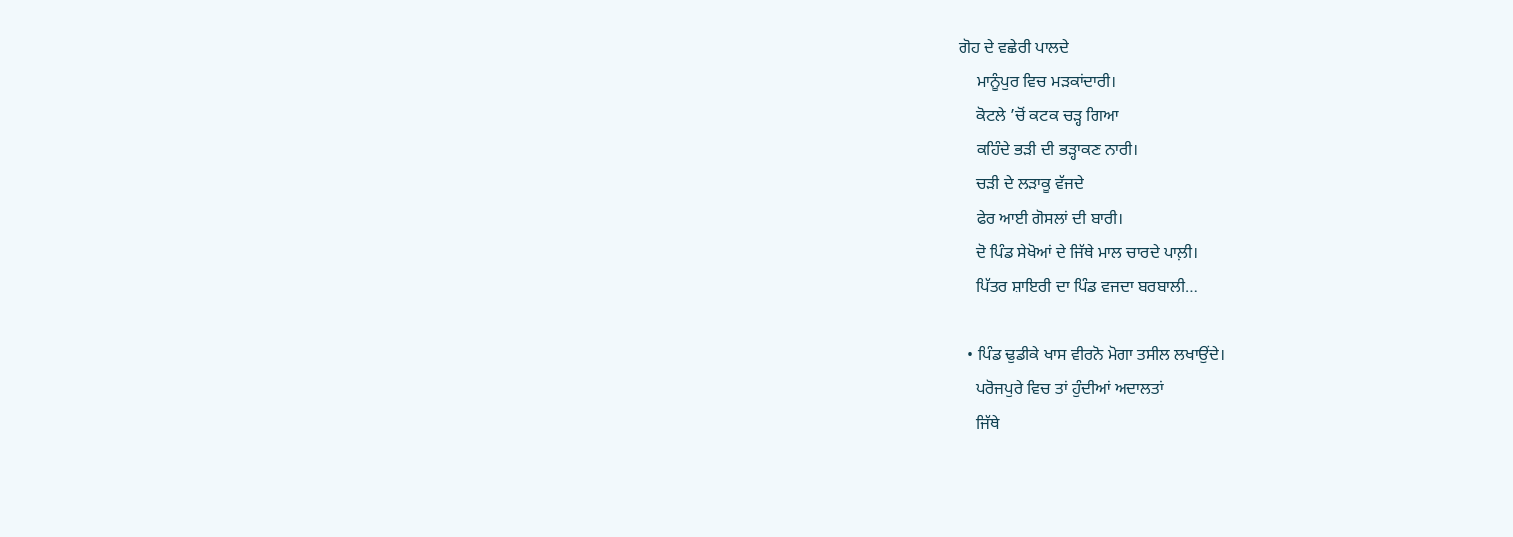ਗੋਹ ਦੇ ਵਛੇਰੀ ਪਾਲਦੇ
    ਮਾਨੂੰਪੁਰ ਵਿਚ ਮੜਕਾਂਦਾਰੀ।
    ਕੋਟਲੇ ’ਚੋਂ ਕਟਕ ਚੜ੍ਹ ਗਿਆ
    ਕਹਿੰਦੇ ਭੜੀ ਦੀ ਭੜ੍ਹਾਕਣ ਨਾਰੀ।
    ਚੜੀ ਦੇ ਲੜਾਕੂ ਵੱਜਦੇ
    ਫੇਰ ਆਈ ਗੋਸਲਾਂ ਦੀ ਬਾਰੀ।
    ਦੋ ਪਿੰਡ ਸੇਖੋਆਂ ਦੇ ਜਿੱਥੇ ਮਾਲ ਚਾਰਦੇ ਪਾਲ਼ੀ।
    ਪਿੱਤਰ ਸ਼ਾਇਰੀ ਦਾ ਪਿੰਡ ਵਜਦਾ ਬਰਬਾਲੀ…

  • ਪਿੰਡ ਢੁਡੀਕੇ ਖਾਸ ਵੀਰਨੋ ਮੋਗਾ ਤਸੀਲ ਲਖਾਉਂਦੇ।
    ਪਰੋਜਪੁਰੇ ਵਿਚ ਤਾਂ ਹੁੰਦੀਆਂ ਅਦਾਲਤਾਂ
    ਜਿੱਥੇ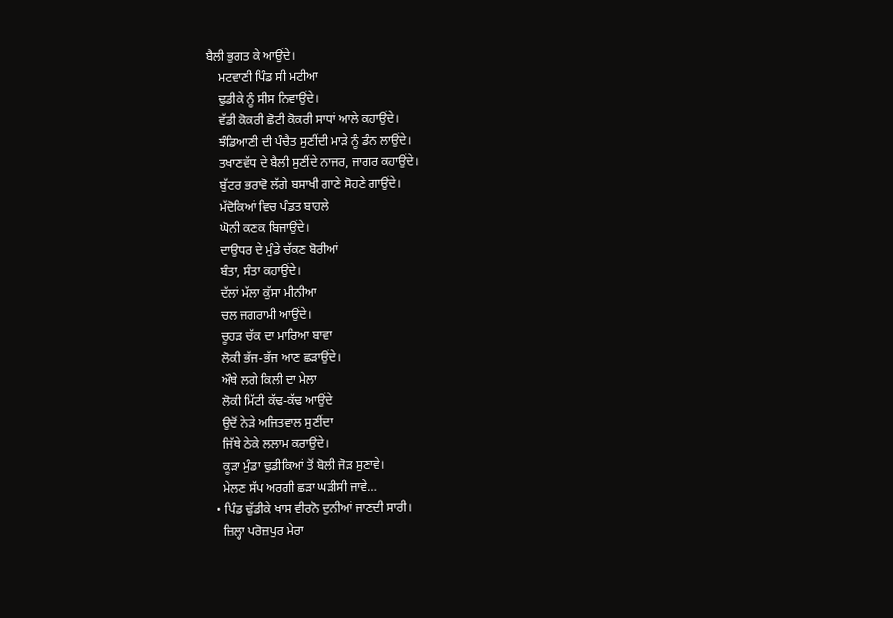ਬੈਲੀ ਭੁਗਤ ਕੇ ਆਉਂਦੇ।
    ਮਟਵਾਣੀ ਪਿੰਡ ਸੀ ਮਟੀਆ
    ਢੁਡੀਕੇ ਨੂੰ ਸੀਸ ਨਿਵਾਉਂਦੇ।
    ਵੱਡੀ ਕੋਕਰੀ ਛੋਟੀ ਕੋਕਰੀ ਸਾਧਾਂ ਆਲੇ ਕਹਾਉਂਦੇ।
    ਝੰਡਿਆਣੀ ਦੀ ਪੰਚੈਤ ਸੁਣੀਂਦੀ ਮਾੜੇ ਨੂੰ ਡੰਨ ਲਾਉਂਦੇ।
    ਤਖਾਣਵੱਧ ਦੇ ਬੈਲੀ ਸੁਣੀਂਦੇ ਨਾਜਰ, ਜਾਗਰ ਕਹਾਉਂਦੇ।
    ਬੁੱਟਰ ਭਰਾਵੋ ਲੱਗੇ ਬਸਾਖੀ ਗਾਣੇ ਸੋਹਣੇ ਗਾਉਂਦੇ।
    ਮੱਦੋਕਿਆਂ ਵਿਚ ਪੰਡਤ ਬਾਹਲੇ
    ਘੋਨੀ ਕਣਕ ਬਿਜਾਉਂਦੇ।
    ਦਾਉਧਰ ਦੇ ਮੁੰਡੇ ਚੱਕਣ ਬੋਰੀਆਂ
    ਬੰਤਾ, ਸੰਤਾ ਕਹਾਉਂਦੇ।
    ਦੱਲਾਂ ਮੱਲਾ ਕੁੱਸਾ ਮੀਨੀਆ
    ਚਲ ਜਗਰਾਮੀ ਆਉਂਦੇ।
    ਚੂਹੜ ਚੱਕ ਦਾ ਮਾਰਿਆ ਬਾਵਾ
    ਲੋਕੀ ਭੱਜ-ਭੱਜ ਆਣ ਛੜਾਉਂਦੇ।
    ਔਥੇ ਲਗੇ ਕਿਲੀ ਦਾ ਮੇਲਾ
    ਲੋਕੀ ਮਿੱਟੀ ਕੱਢ-ਕੱਢ ਆਉਂਦੇ
    ਉਦੋਂ ਨੇੜੇ ਅਜਿਤਵਾਲ ਸੁਣੀਂਦਾ
    ਜਿੱਥੇ ਠੇਕੇ ਲਲਾਮ ਕਰਾਉਂਦੇ।
    ਕੂੜਾ ਮੁੰਡਾ ਢੁਡੀਕਿਆਂ ਤੋਂ ਬੋਲੀ ਜੋੜ ਸੁਣਾਵੇ।
    ਮੇਲਣ ਸੱਪ ਅਰਗੀ ਛੜਾ ਘੜੀਸੀ ਜਾਵੇ…
  • ਪਿੰਡ ਢੁੱਡੀਕੇ ਖਾਸ ਵੀਰਨੋ ਦੁਨੀਆਂ ਜਾਣਦੀ ਸਾਰੀ।
    ਜ਼ਿਲ੍ਹਾ ਪਰੋਜ਼ਪੁਰ ਮੇਰਾ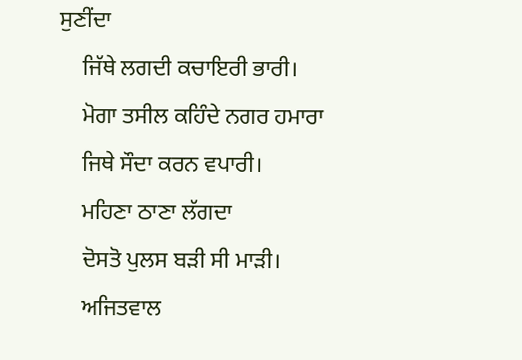ਸੁਣੀਂਦਾ
    ਜਿੱਥੇ ਲਗਦੀ ਕਚਾਇਰੀ ਭਾਰੀ।
    ਮੋਗਾ ਤਸੀਲ ਕਹਿੰਦੇ ਨਗਰ ਹਮਾਰਾ
    ਜਿਥੇ ਸੌਦਾ ਕਰਨ ਵਪਾਰੀ।
    ਮਹਿਣਾ ਠਾਣਾ ਲੱਗਦਾ
    ਦੋਸਤੋ ਪੁਲਸ ਬੜੀ ਸੀ ਮਾੜੀ।
    ਅਜਿਤਵਾਲ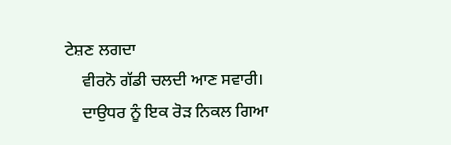ਟੇਸ਼ਣ ਲਗਦਾ
    ਵੀਰਨੋ ਗੱਡੀ ਚਲਦੀ ਆਣ ਸਵਾਰੀ।
    ਦਾਉਧਰ ਨੂੰ ਇਕ ਰੋੜ ਨਿਕਲ ਗਿਆ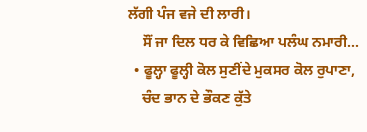ਲੱਗੀ ਪੰਜ ਵਜੇ ਦੀ ਲਾਰੀ।
    ਸੌਂ ਜਾ ਦਿਲ ਧਰ ਕੇ ਵਿਛਿਆ ਪਲੰਘ ਨਮਾਰੀ…
  • ਫੂਲ੍ਹਾ ਫੂਲ੍ਹੀ ਕੋਲ ਸੁਣੀਂਦੇ ਮੁਕਸਰ ਕੋਲ ਰੁਪਾਣਾ,
    ਚੰਦ ਭਾਨ ਦੇ ਭੌਕਣ ਕੁੱਤੇ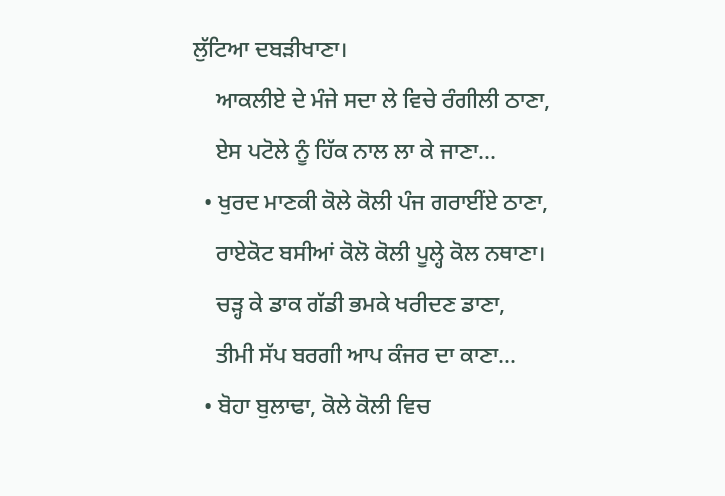ਲੁੱਟਿਆ ਦਬੜੀਖਾਣਾ।
    ਆਕਲੀਏ ਦੇ ਮੰਜੇ ਸਦਾ ਲੇ ਵਿਚੇ ਰੰਗੀਲੀ ਠਾਣਾ,
    ਏਸ ਪਟੋਲੇ ਨੂੰ ਹਿੱਕ ਨਾਲ ਲਾ ਕੇ ਜਾਣਾ…
  • ਖੁਰਦ ਮਾਣਕੀ ਕੋਲੇ ਕੋਲੀ ਪੰਜ ਗਰਾਈਂਏ ਠਾਣਾ,
    ਰਾਏਕੋਟ ਬਸੀਆਂ ਕੋਲੋ ਕੋਲੀ ਪੂਲ੍ਹੇ ਕੋਲ ਨਥਾਣਾ।
    ਚੜ੍ਹ ਕੇ ਡਾਕ ਗੱਡੀ ਭਮਕੇ ਖਰੀਦਣ ਡਾਣਾ,
    ਤੀਮੀ ਸੱਪ ਬਰਗੀ ਆਪ ਕੰਜਰ ਦਾ ਕਾਣਾ…
  • ਬੋਹਾ ਬੁਲਾਢਾ, ਕੋਲੇ ਕੋਲੀ ਵਿਚ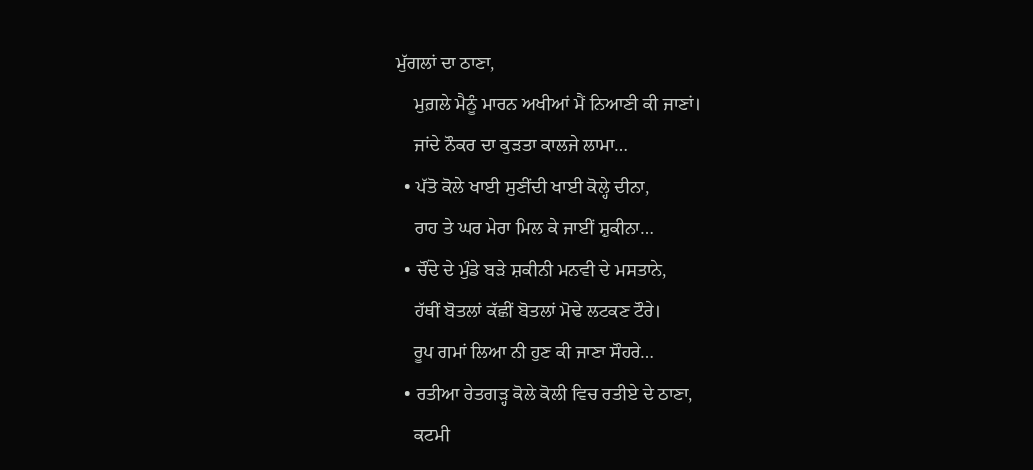ਮੁੱਗਲਾਂ ਦਾ ਠਾਣਾ,
    ਮੁਗ਼ਲੇ ਮੈਨੂੰ ਮਾਰਨ ਅਖੀਆਂ ਮੈਂ ਨਿਆਣੀ ਕੀ ਜਾਣਾਂ।
    ਜਾਂਦੇ ਨੌਕਰ ਦਾ ਕੁੜਤਾ ਕਾਲਜੇ ਲਾਮਾ…
  • ਪੱਤੋ ਕੋਲੇ ਖਾਈ ਸੁਣੀਂਦੀ ਖਾਈ ਕੋਲ੍ਹੇ ਦੀਨਾ,
    ਰਾਹ ਤੇ ਘਰ ਮੇਰਾ ਮਿਲ ਕੇ ਜਾਈਂ ਸ਼ੁਕੀਨਾ…
  • ਚੌਂਦੇ ਦੇ ਮੁੰਡੇ ਬੜੇ ਸ਼ਕੀਨੀ ਮਨਵੀ ਦੇ ਮਸਤਾਨੇ,
    ਹੱਥੀਂ ਬੋਤਲਾਂ ਕੱਛੀਂ ਬੋਤਲਾਂ ਮੋਢੇ ਲਟਕਣ ਟੌਰੇ।
    ਰੂਪ ਗਮਾਂ ਲਿਆ ਨੀ ਹੁਣ ਕੀ ਜਾਣਾ ਸੌਹਰੇ…
  • ਰਤੀਆ ਰੇਤਗੜ੍ਹ ਕੋਲੇ ਕੋਲੀ ਵਿਚ ਰਤੀਏ ਦੇ ਠਾਣਾ,
    ਕਟਮੀ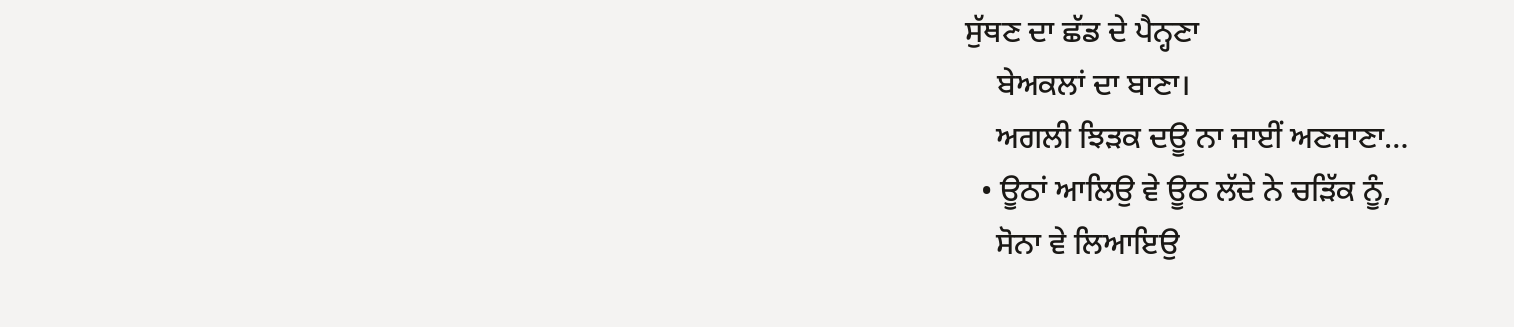ਸੁੱਥਣ ਦਾ ਛੱਡ ਦੇ ਪੈਨ੍ਹਣਾ
    ਬੇਅਕਲਾਂ ਦਾ ਬਾਣਾ।
    ਅਗਲੀ ਝਿੜਕ ਦਊ ਨਾ ਜਾਈਂ ਅਣਜਾਣਾ…
  • ਊਠਾਂ ਆਲਿਉ ਵੇ ਊਠ ਲੱਦੇ ਨੇ ਚੜਿੱਕ ਨੂੰ,
    ਸੋਨਾ ਵੇ ਲਿਆਇਉ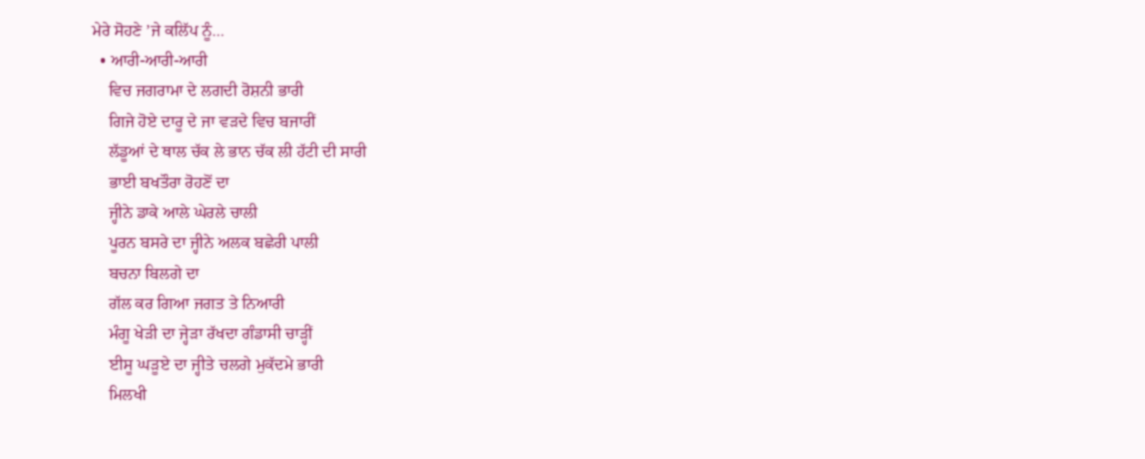ਮੇਰੇ ਸੋਹਣੇ ’ਜੇ ਕਲਿੱਪ ਨੂੰ…
  • ਆਰੀ-ਆਰੀ-ਆਰੀ
    ਵਿਚ ਜਗਰਾਮਾ ਦੇ ਲਗਦੀ ਰੋਸ਼ਨੀ ਭਾਰੀ
    ਗਿਜੇ ਹੋਏ ਦਾਰੂ ਦੇ ਜਾ ਵੜਦੇ ਵਿਚ ਬਜਾਰੀਂ
    ਲੱਡੂਆਂ ਦੇ ਥਾਲ ਚੱਕ ਲੇ ਭਾਨ ਚੱਕ ਲੀ ਹੱਟੀ ਦੀ ਸਾਰੀ
    ਭਾਈ ਬਖਤੌਰਾ ਰੋਹਣੋਂ ਦਾ
    ਜ੍ਹੀਨੇ ਡਾਕੇ ਆਲੇ ਘੇਰਲੇ ਚਾਲੀ
    ਪੂਰਨ ਬਸਰੇ ਦਾ ਜ੍ਹੀਨੇ ਅਲਕ ਬਛੇਰੀ ਪਾਲੀ
    ਬਚਨਾ ਬਿਲਗੇ ਦਾ
    ਗੱਲ ਕਰ ਗਿਆ ਜਗਤ ਤੇ ਨਿਆਰੀ
    ਮੰਗੂ ਖੇੜੀ ਦਾ ਜ੍ਹੇੜਾ ਰੱਖਦਾ ਗੰਡਾਸੀ ਚਾੜ੍ਹੀਂ
    ਈਸੂ ਘੜੂਏ ਦਾ ਜ੍ਹੀਤੇ ਚਲਗੇ ਮੁਕੱਦਮੇ ਭਾਰੀ
    ਮਿਲਖੀ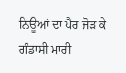ਨਿਊਆਂ ਦਾ ਪੈਰ ਜੋੜ ਕੇ ਗੰਡਾਸੀ ਮਾਰੀ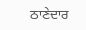ਠਾਣੇਦਾਰ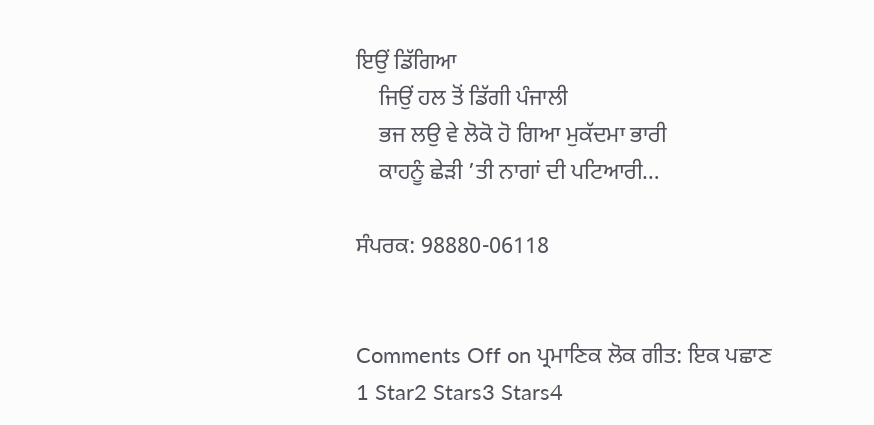ਇਉਂ ਡਿੱਗਿਆ
    ਜਿਉਂ ਹਲ ਤੋਂ ਡਿੱਗੀ ਪੰਜਾਲੀ
    ਭਜ ਲਉ ਵੇ ਲੋਕੋ ਹੋ ਗਿਆ ਮੁਕੱਦਮਾ ਭਾਰੀ
    ਕਾਹਨੂੰ ਛੇੜੀ ’ਤੀ ਨਾਗਾਂ ਦੀ ਪਟਿਆਰੀ…

ਸੰਪਰਕ: 98880-06118


Comments Off on ਪ੍ਰਮਾਣਿਕ ਲੋਕ ਗੀਤ: ਇਕ ਪਛਾਣ
1 Star2 Stars3 Stars4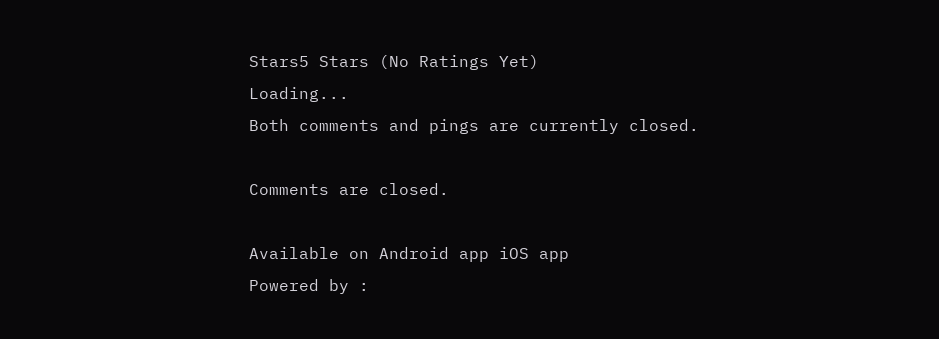Stars5 Stars (No Ratings Yet)
Loading...
Both comments and pings are currently closed.

Comments are closed.

Available on Android app iOS app
Powered by :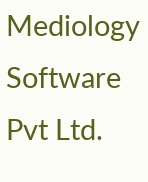Mediology Software Pvt Ltd.